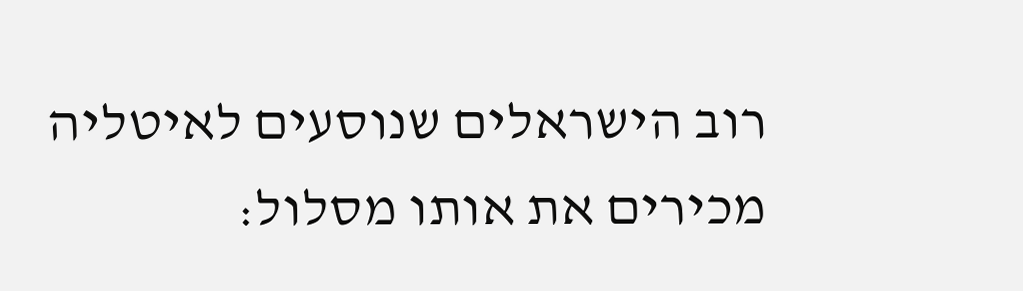רוב הישראלים שנוסעים לאיטליה מכירים את אותו מסלול: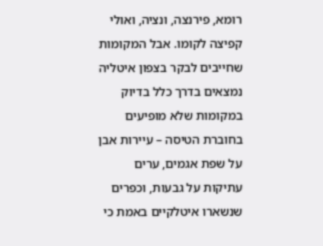רומא, פירנצה, ונציה, ואולי קפיצה לקומו. אבל המקומות שחייבים לבקר בצפון איטליה נמצאים בדרך כלל בדיוק במקומות שלא מופיעים בחוברת הטיסה – עיירות אבן על שפת אגמים, ערים עתיקות על גבעות, וכפרים שנשארו איטלקיים באמת כי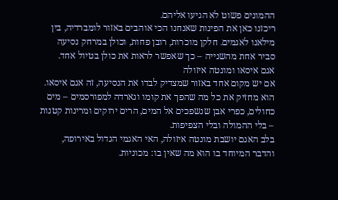ההמונים פשוט לא הגיעו אליהם.
ריכזנו כאן את הפינות שאנחנו הכי אוהבים באזור לומברדיה, בין מילאנו לאגמים. חלקן מוכרות, רובן פחות, וכולן במרחק נסיעה סביר אחת מהשנייה – כך שאפשר לראות את כולן בטיול אחד.
אגם איסאו ומונטה איזולה
אם יש מקום אחד באזור שמצדיק לבדו את הנסיעה, זה אגם איסאו. הוא מחזיק את כל מה שהפך את קומו וגארדה למפורסמים – מים כחולים, כפרי אבן שנשפכים אל המים, הרים ירוקים ומרינות קטנות – בלי ההמולה ובלי הצפיפות.
בלב האגם יושבת מונטה איזולה, האי האגמי הגדול באירופה, והדבר המיוחד בו הוא מה שאין בו: מכוניות.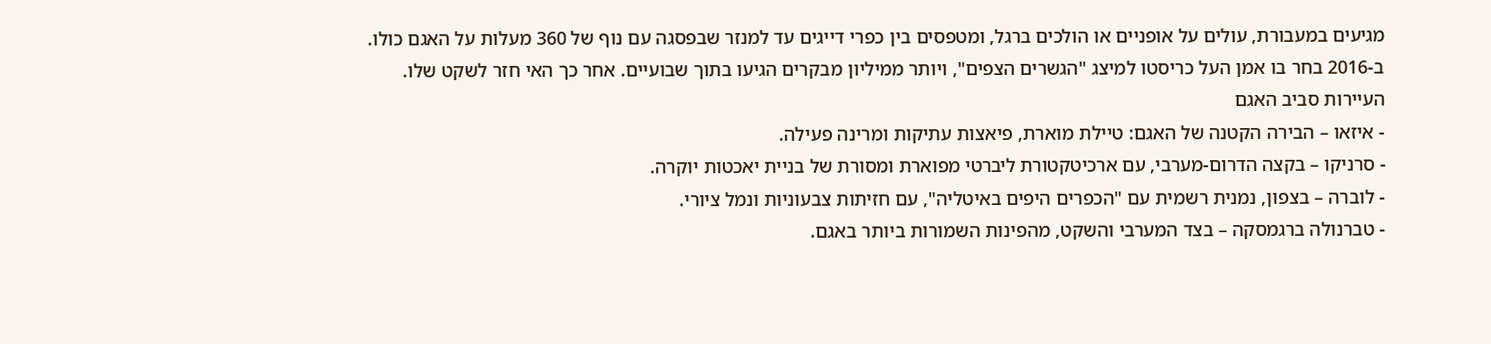מגיעים במעבורת, עולים על אופניים או הולכים ברגל, ומטפסים בין כפרי דייגים עד למנזר שבפסגה עם נוף של 360 מעלות על האגם כולו. ב-2016 בחר בו אמן העל כריסטו למיצג "הגשרים הצפים", ויותר ממיליון מבקרים הגיעו בתוך שבועיים. אחר כך האי חזר לשקט שלו.
העיירות סביב האגם
- איזאו – הבירה הקטנה של האגם: טיילת מוארת, פיאצות עתיקות ומרינה פעילה.
- סרניקו – בקצה הדרום-מערבי, עם ארכיטקטורת ליברטי מפוארת ומסורת של בניית יאכטות יוקרה.
- לוברה – בצפון, נמנית רשמית עם "הכפרים היפים באיטליה", עם חזיתות צבעוניות ונמל ציורי.
- טברנולה ברגמסקה – בצד המערבי והשקט, מהפינות השמורות ביותר באגם.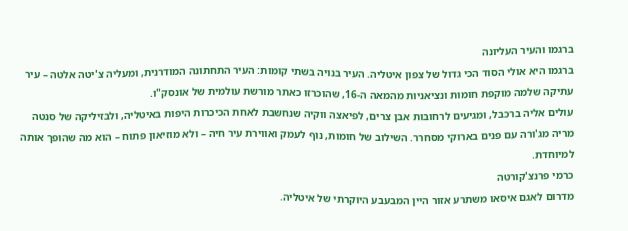ברגמו והעיר העליונה
ברגמו היא אולי הסוד הכי גדול של צפון איטליה. העיר בנויה בשתי קומות: העיר התחתונה המודרנית, ומעליה צ'יטה אלטה – עיר עתיקה שלמה מוקפת חומות ונציאניות מהמאה ה-16, שהוכרזו כאתר מורשת עולמית של אונסק"ו.
עולים אליה ברכבל, ומגיעים לרחובות אבן צרים, לפיאצה ווקיה שנחשבת לאחת הכיכרות היפות באיטליה, ולבזיליקה של סנטה מריה מג'ורה עם פנים בארוקי מסחרר. השילוב של חומות, נוף לעמק ואווירת עיר חיה – ולא מוזיאון פתוח – הוא מה שהופך אותה למיוחדת.
כרמי פרנצ'קורטה
מדרום לאגם איסאו משתרע אזור היין המבעבע היוקרתי של איטליה.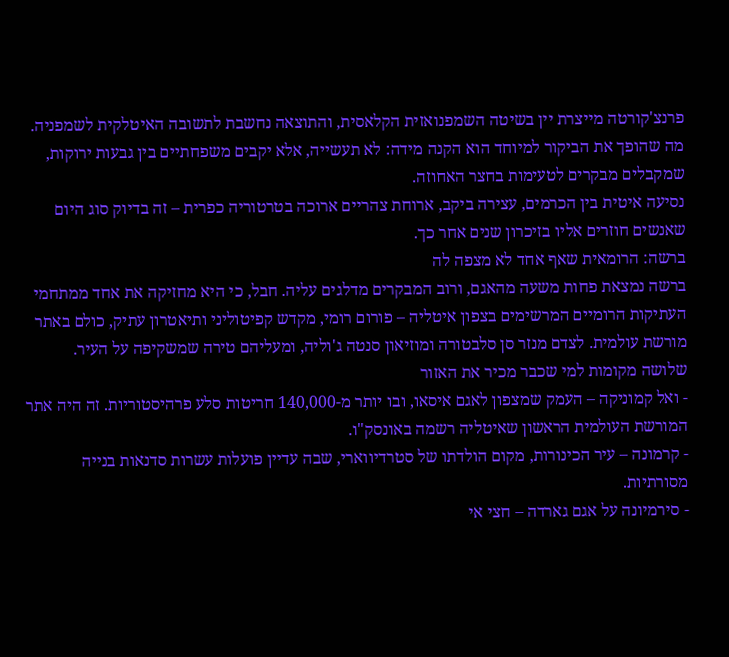פרנצ'קורטה מייצרת יין בשיטה השמפנואזית הקלאסית, והתוצאה נחשבת לתשובה האיטלקית לשמפניה. מה שהופך את הביקור למיוחד הוא הקנה מידה: לא תעשייה, אלא יקבים משפחתיים בין גבעות ירוקות, שמקבלים מבקרים לטעימות בחצר האחוזה.
נסיעה איטית בין הכרמים, עצירה ביקב, ארוחת צהריים ארוכה בטרטוריה כפרית – זה בדיוק סוג היום שאנשים חוזרים אליו בזיכרון שנים אחר כך.
ברשה: הרומאית שאף אחד לא מצפה לה
ברשה נמצאת פחות משעה מהאגם, ורוב המבקרים מדלגים עליה. חבל, כי היא מחזיקה את אחד ממתחמי העתיקות הרומיים המרשימים בצפון איטליה – פורום רומי, מקדש קפיטוליני ותיאטרון עתיק, כולם באתר מורשת עולמית. לצדם מנזר סן סלבטורה ומוזיאון סנטה ג'וליה, ומעליהם טירה שמשקיפה על העיר.
שלושה מקומות למי שכבר מכיר את האזור
- ואל קמוניקה – העמק שמצפון לאגם איסאו, ובו יותר מ-140,000 חריטות סלע פרהיסטוריות. זה היה אתר המורשת העולמית הראשון שאיטליה רשמה באונסק"ו.
- קרמונה – עיר הכינורות, מקום הולדתו של סטרדיווארי, שבה עדיין פועלות עשרות סדנאות בנייה מסורתיות.
- סירמיונה על אגם גארדה – חצי אי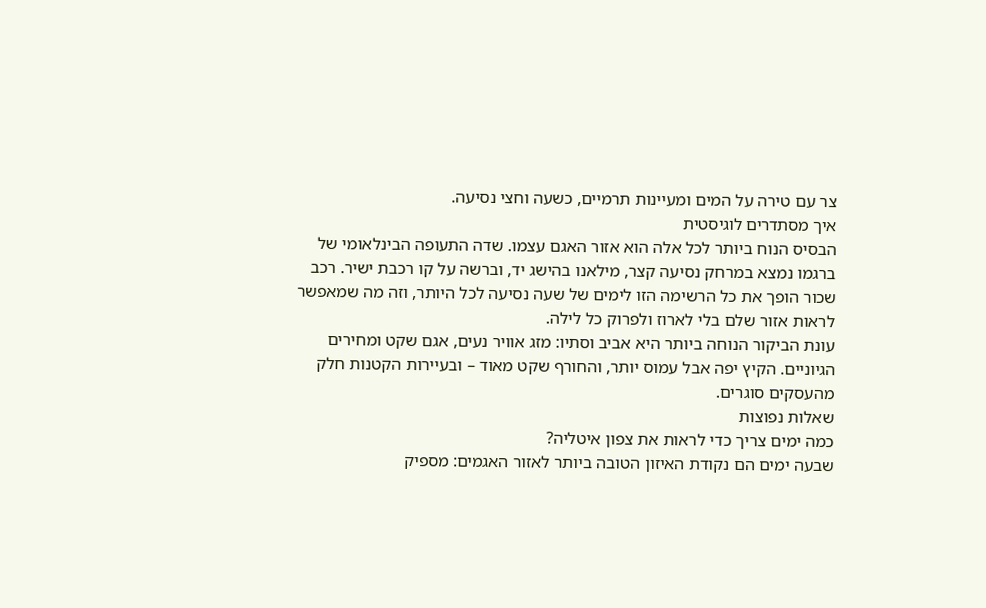צר עם טירה על המים ומעיינות תרמיים, כשעה וחצי נסיעה.
איך מסתדרים לוגיסטית
הבסיס הנוח ביותר לכל אלה הוא אזור האגם עצמו. שדה התעופה הבינלאומי של ברגמו נמצא במרחק נסיעה קצר, מילאנו בהישג יד, וברשה על קו רכבת ישיר. רכב שכור הופך את כל הרשימה הזו לימים של שעה נסיעה לכל היותר, וזה מה שמאפשר לראות אזור שלם בלי לארוז ולפרוק כל לילה.
עונת הביקור הנוחה ביותר היא אביב וסתיו: מזג אוויר נעים, אגם שקט ומחירים הגיוניים. הקיץ יפה אבל עמוס יותר, והחורף שקט מאוד – ובעיירות הקטנות חלק מהעסקים סוגרים.
שאלות נפוצות
כמה ימים צריך כדי לראות את צפון איטליה?
שבעה ימים הם נקודת האיזון הטובה ביותר לאזור האגמים: מספיק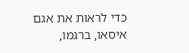כדי לראות את אגם איסאו, ברגמו,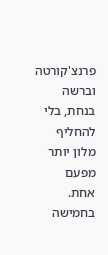פרנצ'קורטה וברשה בנחת, בלי להחליף מלון יותר מפעם אחת. בחמישה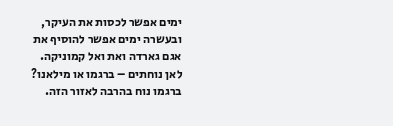ימים אפשר לכסות את העיקר, ובעשרה ימים אפשר להוסיף את אגם גארדה ואת ואל קמוניקה.
לאן נוחתים – ברגמו או מילאנו?
ברגמו נוח בהרבה לאזור הזה.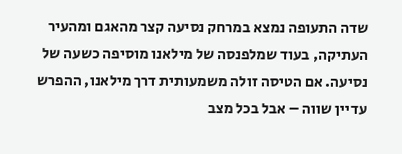שדה התעופה נמצא במרחק נסיעה קצר מהאגם ומהעיר העתיקה, בעוד שמלפנסה של מילאנו מוסיפה כשעה של נסיעה. אם הטיסה זולה משמעותית דרך מילאנו, ההפרש עדיין שווה – אבל בכל מצב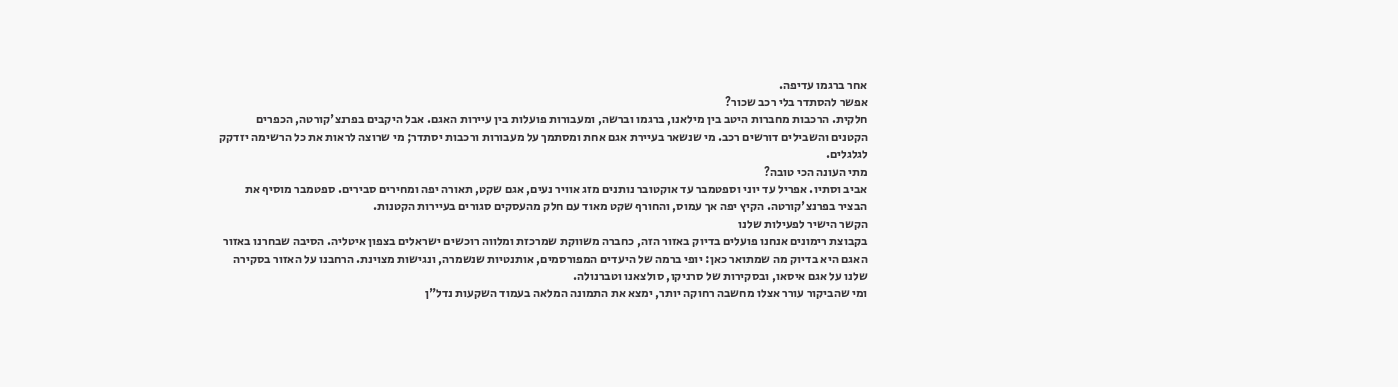אחר ברגמו עדיפה.
אפשר להסתדר בלי רכב שכור?
חלקית. הרכבות מחברות היטב בין מילאנו, ברגמו וברשה, ומעבורות פועלות בין עיירות האגם. אבל היקבים בפרנצ'קורטה, הכפרים הקטנים והשבילים דורשים רכב. מי שנשאר בעיירת אגם אחת ומסתמך על מעבורות ורכבות יסתדר; מי שרוצה לראות את כל הרשימה יזדקק לגלגלים.
מתי העונה הכי טובה?
אביב וסתיו. אפריל עד יוני וספטמבר עד אוקטובר נותנים מזג אוויר נעים, אגם שקט, תאורה יפה ומחירים סבירים. ספטמבר מוסיף את הבציר בפרנצ'קורטה. הקיץ יפה אך עמוס, והחורף שקט מאוד עם חלק מהעסקים סגורים בעיירות הקטנות.
הקשר הישיר לפעילות שלנו
בקבוצת רימונים אנחנו פועלים בדיוק באזור הזה, כחברה משווקת שמרכזת ומלווה רוכשים ישראלים בצפון איטליה. הסיבה שבחרנו באזור האגם היא בדיוק מה שמתואר כאן: יופי ברמה של היעדים המפורסמים, אותנטיות שנשמרה, ונגישות מצוינת. הרחבנו על האזור בסקירה שלנו על אגם איסאו, ובסקירות של סרניקו, סולצאנו וטברנולה.
ומי שהביקור עורר אצלו מחשבה רחוקה יותר, ימצא את התמונה המלאה בעמוד השקעות נדל"ן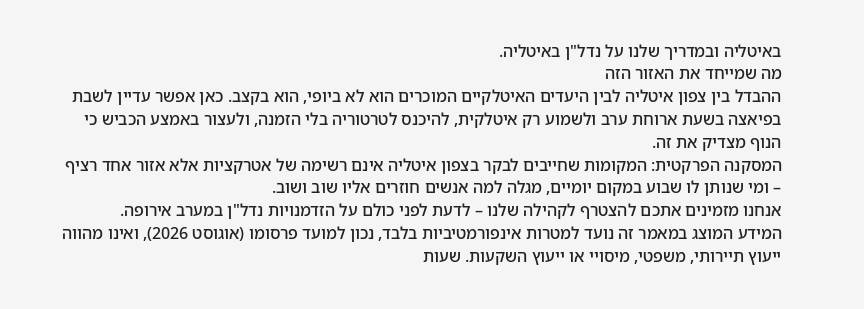באיטליה ובמדריך שלנו על נדל"ן באיטליה.
מה שמייחד את האזור הזה
ההבדל בין צפון איטליה לבין היעדים האיטלקיים המוכרים הוא לא ביופי, הוא בקצב. כאן אפשר עדיין לשבת בפיאצה בשעת ארוחת ערב ולשמוע רק איטלקית, להיכנס לטרטוריה בלי הזמנה, ולעצור באמצע הכביש כי הנוף מצדיק את זה.
המסקנה הפרקטית: המקומות שחייבים לבקר בצפון איטליה אינם רשימה של אטרקציות אלא אזור אחד רציף – ומי שנותן לו שבוע במקום יומיים, מגלה למה אנשים חוזרים אליו שוב ושוב.
אנחנו מזמינים אתכם להצטרף לקהילה שלנו – לדעת לפני כולם על הזדמנויות נדל"ן במערב אירופה.
המידע המוצג במאמר זה נועד למטרות אינפורמטיביות בלבד, נכון למועד פרסומו (אוגוסט 2026), ואינו מהווה ייעוץ תיירותי, משפטי, מיסויי או ייעוץ השקעות. שעות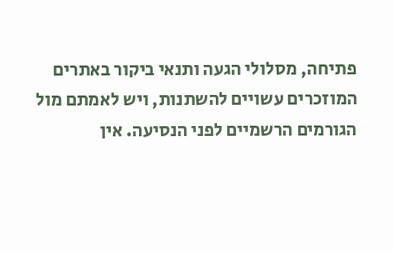פתיחה, מסלולי הגעה ותנאי ביקור באתרים המוזכרים עשויים להשתנות, ויש לאמתם מול הגורמים הרשמיים לפני הנסיעה. אין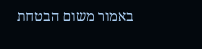באמור משום הבטחת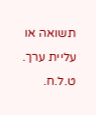תשואה או עליית ערך. ט.ל.ח.